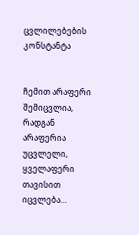ცვლილებების კონსტანტა


ჩემით არაფერი შემიცვლია,
რადგან არაფერია უცვლელი,
ყველაფერი თავისით იცვლება…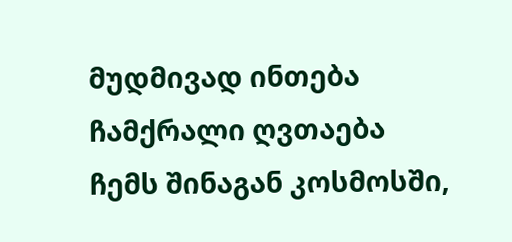მუდმივად ინთება ჩამქრალი ღვთაება
ჩემს შინაგან კოსმოსში,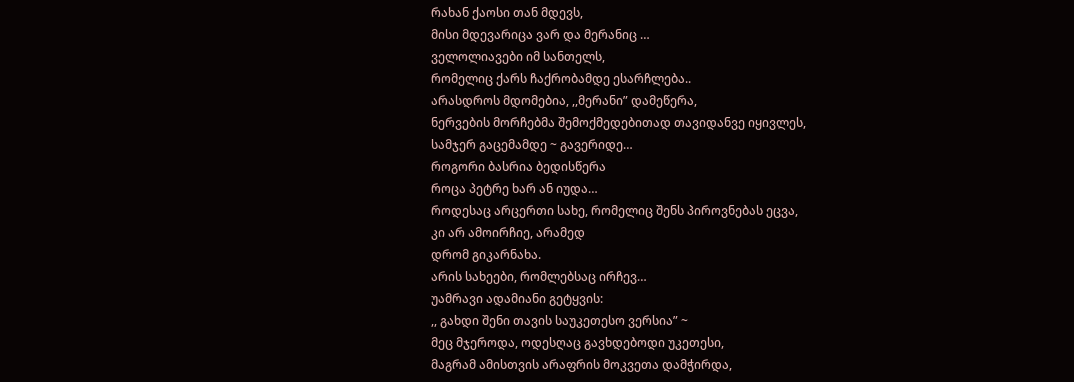რახან ქაოსი თან მდევს,
მისი მდევარიცა ვარ და მერანიც …
ველოლიავები იმ სანთელს,
რომელიც ქარს ჩაქრობამდე ესარჩლება..
არასდროს მდომებია, ,,მერანი” დამეწერა,
ნერვების მორჩებმა შემოქმედებითად თავიდანვე იყივლეს,
სამჯერ გაცემამდე ~ გავერიდე…
როგორი ბასრია ბედისწერა
როცა პეტრე ხარ ან იუდა…
როდესაც არცერთი სახე, რომელიც შენს პიროვნებას ეცვა,
კი არ ამოირჩიე, არამედ
დრომ გიკარნახა.
არის სახეები, რომლებსაც ირჩევ…
უამრავი ადამიანი გეტყვის:
,, გახდი შენი თავის საუკეთესო ვერსია” ~
მეც მჯეროდა, ოდესღაც გავხდებოდი უკეთესი,
მაგრამ ამისთვის არაფრის მოკვეთა დამჭირდა,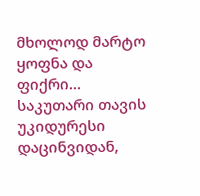მხოლოდ მარტო ყოფნა და ფიქრი…
საკუთარი თავის უკიდურესი დაცინვიდან,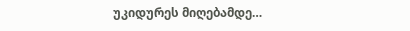უკიდურეს მიღებამდე…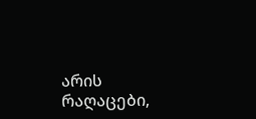არის რაღაცები,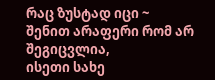რაც ზუსტად იცი ~
შენით არაფერი რომ არ შეგიცვლია,
ისეთი სახე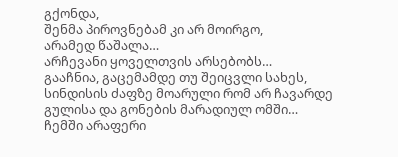გქონდა,
შენმა პიროვნებამ კი არ მოირგო,
არამედ წაშალა…
არჩევანი ყოველთვის არსებობს…
გააჩნია, გაცემამდე თუ შეიცვლი სახეს,
სინდისის ძაფზე მოარული რომ არ ჩავარდე
გულისა და გონების მარადიულ ომში…
ჩემში არაფერი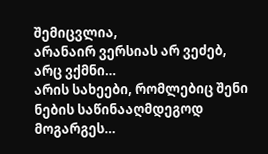შემიცვლია,
არანაირ ვერსიას არ ვეძებ,
არც ვქმნი…
არის სახეები, რომლებიც შენი ნების საწინააღმდეგოდ მოგარგეს…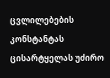ცვლილებების კონსტანტას ცისარტყელას უძირო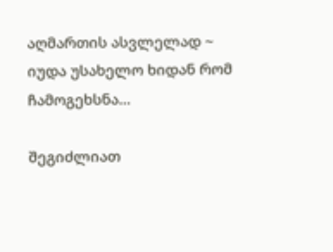აღმართის ასვლელად ~
იუდა უსახელო ხიდან რომ ჩამოგეხსნა…

შეგიძლიათ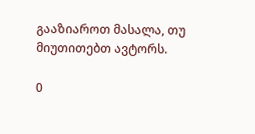გააზიაროთ მასალა, თუ მიუთითებთ ავტორს.

0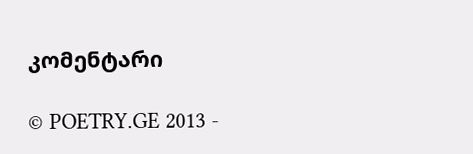კომენტარი

© POETRY.GE 2013 -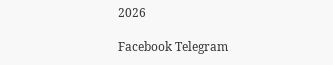2026

Facebook Telegram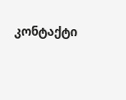კონტაქტი